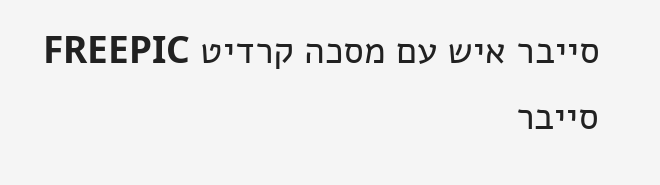סייבר איש עם מסכה קרדיט FREEPIC
סייבר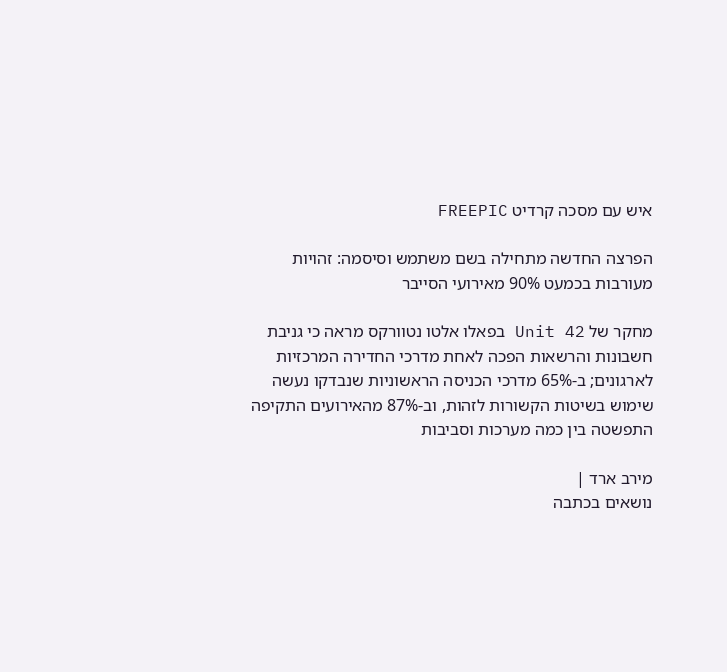איש עם מסכה קרדיט FREEPIC

הפרצה החדשה מתחילה בשם משתמש וסיסמה: זהויות מעורבות בכמעט 90% מאירועי הסייבר

מחקר של Unit 42 בפאלו אלטו נטוורקס מראה כי גניבת חשבונות והרשאות הפכה לאחת מדרכי החדירה המרכזיות לארגונים; ב-65% מדרכי הכניסה הראשוניות שנבדקו נעשה שימוש בשיטות הקשורות לזהות, וב-87% מהאירועים התקיפה התפשטה בין כמה מערכות וסביבות

מירב ארד |
נושאים בכתבה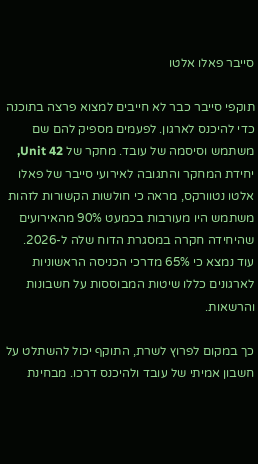סייבר פאלו אלטו

תוקפי סייבר כבר לא חייבים למצוא פרצה בתוכנה כדי להיכנס לארגון. לפעמים מספיק להם שם משתמש וסיסמה של עובד. מחקר של Unit 42, יחידת המחקר והתגובה לאירועי סייבר של פאלו אלטו נטוורקס, מראה כי חולשות הקשורות לזהות משתמש היו מעורבות בכמעט 90% מהאירועים שהיחידה חקרה במסגרת הדוח שלה ל-2026. עוד נמצא כי 65% מדרכי הכניסה הראשוניות לארגונים כללו שיטות המבוססות על חשבונות והרשאות.

כך במקום לפרוץ לשרת, התוקף יכול להשתלט על חשבון אמיתי של עובד ולהיכנס דרכו. מבחינת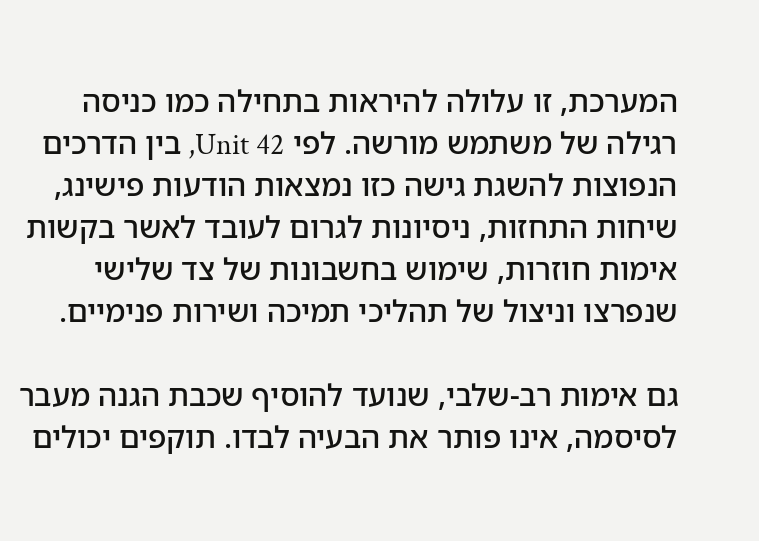המערכת, זו עלולה להיראות בתחילה כמו כניסה רגילה של משתמש מורשה. לפי Unit 42, בין הדרכים הנפוצות להשגת גישה כזו נמצאות הודעות פישינג, שיחות התחזות, ניסיונות לגרום לעובד לאשר בקשות אימות חוזרות, שימוש בחשבונות של צד שלישי שנפרצו וניצול של תהליכי תמיכה ושירות פנימיים.

גם אימות רב-שלבי, שנועד להוסיף שכבת הגנה מעבר לסיסמה, אינו פותר את הבעיה לבדו. תוקפים יכולים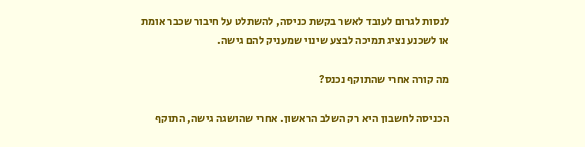לנסות לגרום לעובד לאשר בקשת כניסה, להשתלט על חיבור שכבר אומת או לשכנע נציג תמיכה לבצע שינוי שמעניק להם גישה.

מה קורה אחרי שהתוקף נכנס?

הכניסה לחשבון היא רק השלב הראשון. אחרי שהושגה גישה, התוקף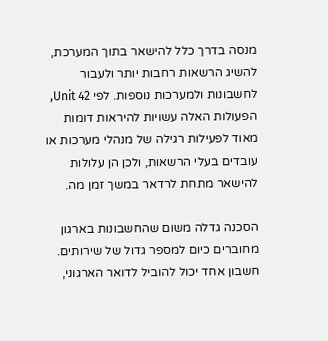מנסה בדרך כלל להישאר בתוך המערכת, להשיג הרשאות רחבות יותר ולעבור לחשבונות ולמערכות נוספות. לפי Unit 42, הפעולות האלה עשויות להיראות דומות מאוד לפעילות רגילה של מנהלי מערכות או עובדים בעלי הרשאות, ולכן הן עלולות להישאר מתחת לרדאר במשך זמן מה.

הסכנה גדלה משום שהחשבונות בארגון מחוברים כיום למספר גדול של שירותים. חשבון אחד יכול להוביל לדואר הארגוני,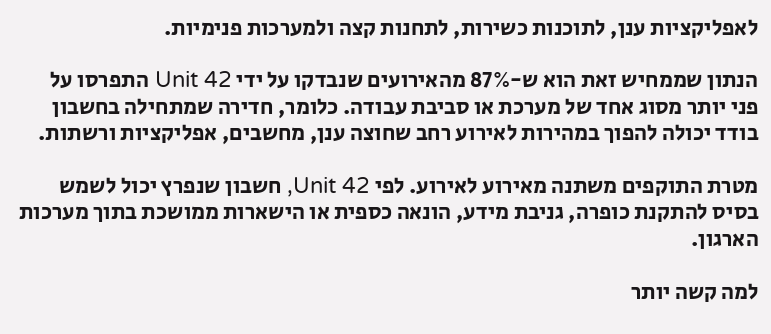לאפליקציות ענן, לתוכנות כשירות, לתחנות קצה ולמערכות פנימיות.

הנתון שממחיש זאת הוא ש-87% מהאירועים שנבדקו על ידי Unit 42 התפרסו על פני יותר מסוג אחד של מערכת או סביבת עבודה. כלומר, חדירה שמתחילה בחשבון בודד יכולה להפוך במהירות לאירוע רחב שחוצה ענן, מחשבים, אפליקציות ורשתות.

מטרת התוקפים משתנה מאירוע לאירוע. לפי Unit 42, חשבון שנפרץ יכול לשמש בסיס להתקנת כופרה, גניבת מידע, הונאה כספית או הישארות ממושכת בתוך מערכות הארגון.

למה קשה יותר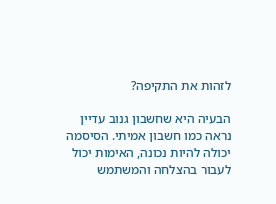לזהות את התקיפה?

הבעיה היא שחשבון גנוב עדיין נראה כמו חשבון אמיתי. הסיסמה יכולה להיות נכונה, האימות יכול לעבור בהצלחה והמשתמש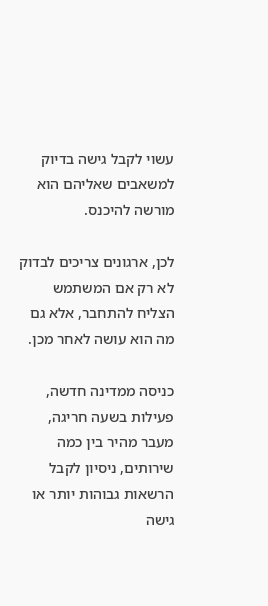עשוי לקבל גישה בדיוק למשאבים שאליהם הוא מורשה להיכנס.

לכן, ארגונים צריכים לבדוק לא רק אם המשתמש הצליח להתחבר, אלא גם מה הוא עושה לאחר מכן.

כניסה ממדינה חדשה, פעילות בשעה חריגה, מעבר מהיר בין כמה שירותים, ניסיון לקבל הרשאות גבוהות יותר או גישה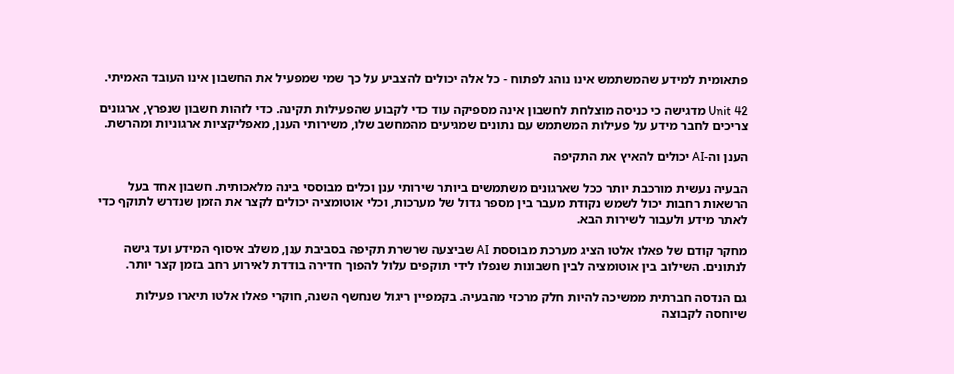פתאומית למידע שהמשתמש אינו נוהג לפתוח - כל אלה יכולים להצביע על כך שמי שמפעיל את החשבון אינו העובד האמיתי.

Unit 42 מדגישה כי כניסה מוצלחת לחשבון אינה מספיקה עוד כדי לקבוע שהפעילות תקינה. כדי לזהות חשבון שנפרץ, ארגונים צריכים לחבר מידע על פעילות המשתמש עם נתונים שמגיעים מהמחשב שלו, משירותי הענן, מאפליקציות ארגוניות ומהרשת.

הענן וה-AI יכולים להאיץ את התקיפה

הבעיה נעשית מורכבת יותר ככל שארגונים משתמשים ביותר שירותי ענן וכלים מבוססי בינה מלאכותית. חשבון אחד בעל הרשאות רחבות יכול לשמש נקודת מעבר בין מספר גדול של מערכות, וכלי אוטומציה יכולים לקצר את הזמן שנדרש לתוקף כדי לאתר מידע ולעבור לשירות הבא.

מחקר קודם של פאלו אלטו הציג מערכת מבוססת AI שביצעה שרשרת תקיפה בסביבת ענן, משלב איסוף המידע ועד גישה לנתונים. השילוב בין אוטומציה לבין חשבונות שנפלו לידי תוקפים עלול להפוך חדירה בודדת לאירוע רחב בזמן קצר יותר.

גם הנדסה חברתית ממשיכה להיות חלק מרכזי מהבעיה. בקמפיין ריגול שנחשף השנה, חוקרי פאלו אלטו תיארו פעילות שיוחסה לקבוצה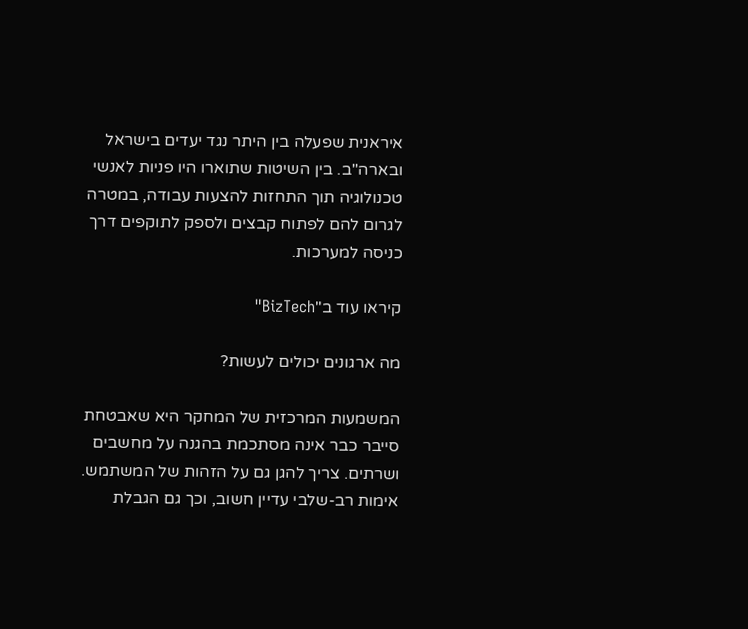איראנית שפעלה בין היתר נגד יעדים בישראל ובארה"ב. בין השיטות שתוארו היו פניות לאנשי טכנולוגיה תוך התחזות להצעות עבודה, במטרה לגרום להם לפתוח קבצים ולספק לתוקפים דרך כניסה למערכות.

קיראו עוד ב"BizTech"

מה ארגונים יכולים לעשות?

המשמעות המרכזית של המחקר היא שאבטחת סייבר כבר אינה מסתכמת בהגנה על מחשבים ושרתים. צריך להגן גם על הזהות של המשתמש. אימות רב-שלבי עדיין חשוב, וכך גם הגבלת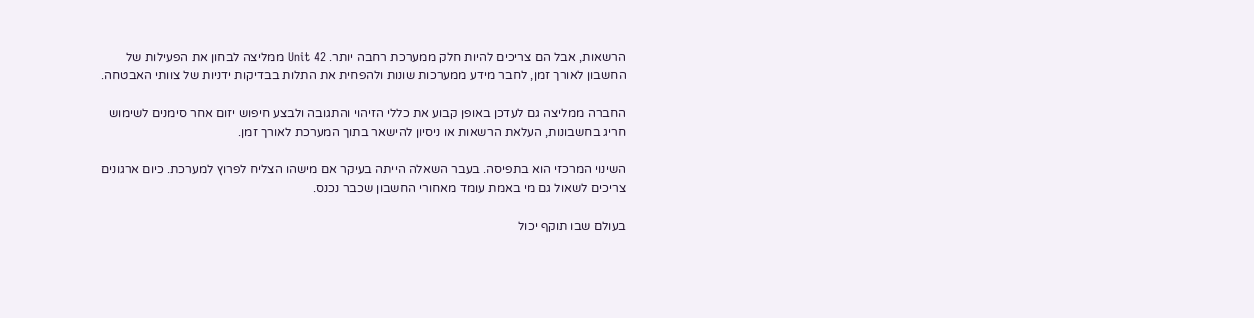הרשאות, אבל הם צריכים להיות חלק ממערכת רחבה יותר. Unit 42 ממליצה לבחון את הפעילות של החשבון לאורך זמן, לחבר מידע ממערכות שונות ולהפחית את התלות בבדיקות ידניות של צוותי האבטחה.

החברה ממליצה גם לעדכן באופן קבוע את כללי הזיהוי והתגובה ולבצע חיפוש יזום אחר סימנים לשימוש חריג בחשבונות, העלאת הרשאות או ניסיון להישאר בתוך המערכת לאורך זמן.

השינוי המרכזי הוא בתפיסה. בעבר השאלה הייתה בעיקר אם מישהו הצליח לפרוץ למערכת. כיום ארגונים צריכים לשאול גם מי באמת עומד מאחורי החשבון שכבר נכנס.

בעולם שבו תוקף יכול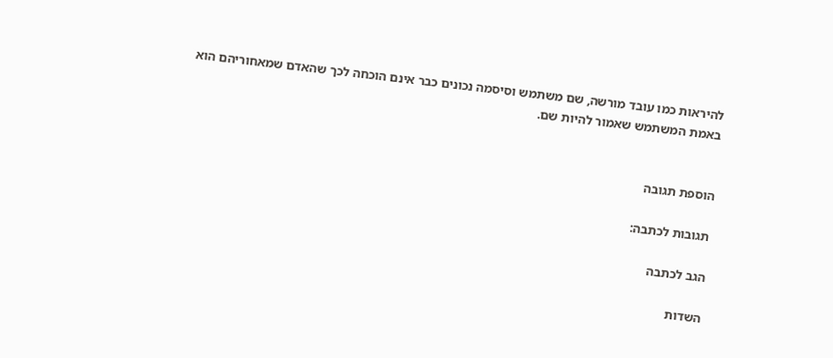להיראות כמו עובד מורשה, שם משתמש וסיסמה נכונים כבר אינם הוכחה לכך שהאדם שמאחוריהם הוא באמת המשתמש שאמור להיות שם.


הוספת תגובה

תגובות לכתבה:

הגב לכתבה

השדות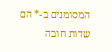המסומנים ב-* הם שדות חובה